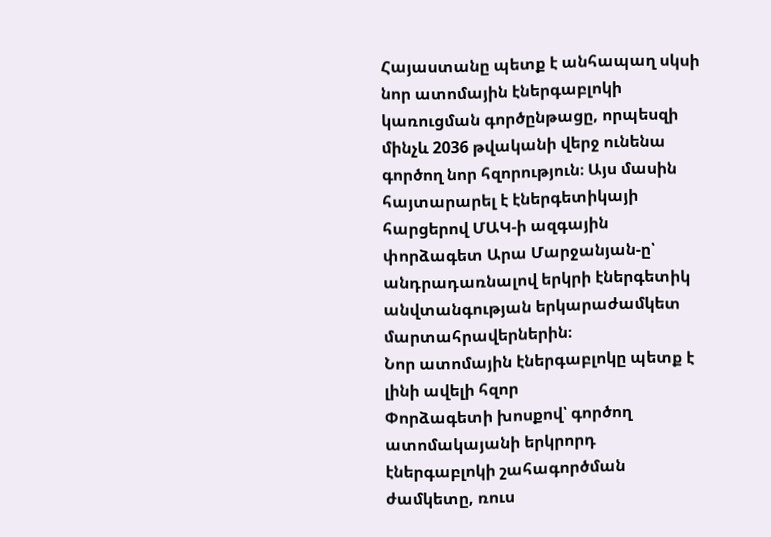Հայաստանը պետք է անհապաղ սկսի նոր ատոմային էներգաբլոկի կառուցման գործընթացը, որպեսզի մինչև 2036 թվականի վերջ ունենա գործող նոր հզորություն։ Այս մասին հայտարարել է էներգետիկայի հարցերով ՄԱԿ-ի ազգային փորձագետ Արա Մարջանյան-ը՝ անդրադառնալով երկրի էներգետիկ անվտանգության երկարաժամկետ մարտահրավերներին։
Նոր ատոմային էներգաբլոկը պետք է լինի ավելի հզոր
Փորձագետի խոսքով՝ գործող ատոմակայանի երկրորդ էներգաբլոկի շահագործման ժամկետը, ռուս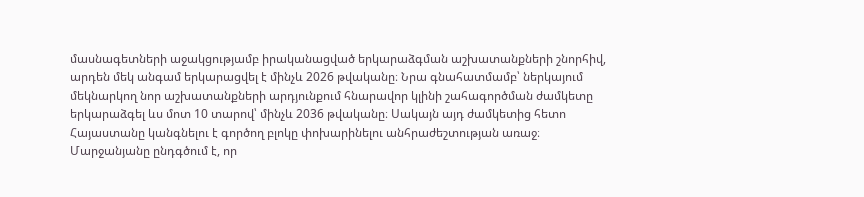մասնագետների աջակցությամբ իրականացված երկարաձգման աշխատանքների շնորհիվ, արդեն մեկ անգամ երկարացվել է մինչև 2026 թվականը։ Նրա գնահատմամբ՝ ներկայում մեկնարկող նոր աշխատանքների արդյունքում հնարավոր կլինի շահագործման ժամկետը երկարաձգել ևս մոտ 10 տարով՝ մինչև 2036 թվականը։ Սակայն այդ ժամկետից հետո Հայաստանը կանգնելու է գործող բլոկը փոխարինելու անհրաժեշտության առաջ։
Մարջանյանը ընդգծում է, որ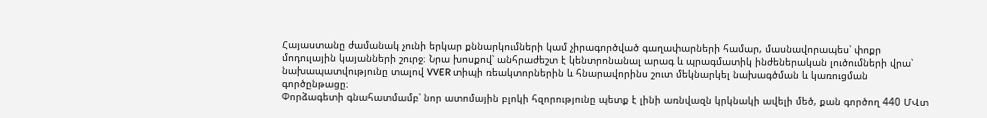Հայաստանը ժամանակ չունի երկար քննարկումների կամ չիրագործված գաղափարների համար, մասնավորապես՝ փոքր մոդուլային կայանների շուրջ։ Նրա խոսքով՝ անհրաժեշտ է կենտրոնանալ արագ և պրագմատիկ ինժեներական լուծումների վրա՝ նախապատվությունը տալով VVER տիպի ռեակտորներին և հնարավորինս շուտ մեկնարկել նախագծման և կառուցման գործընթացը։
Փորձագետի գնահատմամբ՝ նոր ատոմային բլոկի հզորությունը պետք է լինի առնվազն կրկնակի ավելի մեծ, քան գործող 440 ՄՎտ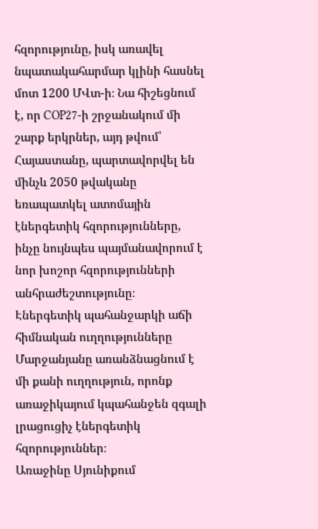հզորությունը, իսկ առավել նպատակահարմար կլինի հասնել մոտ 1200 ՄՎտ-ի։ Նա հիշեցնում է, որ COP27-ի շրջանակում մի շարք երկրներ, այդ թվում՝ Հայաստանը, պարտավորվել են մինչև 2050 թվականը եռապատկել ատոմային էներգետիկ հզորությունները, ինչը նույնպես պայմանավորում է նոր խոշոր հզորությունների անհրաժեշտությունը։
Էներգետիկ պահանջարկի աճի հիմնական ուղղությունները
Մարջանյանը առանձնացնում է մի քանի ուղղություն, որոնք առաջիկայում կպահանջեն զգալի լրացուցիչ էներգետիկ հզորություններ։
Առաջինը Սյունիքում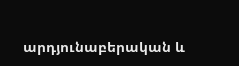արդյունաբերական և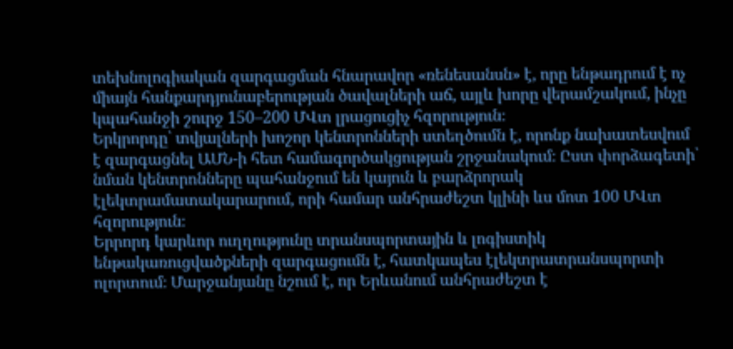տեխնոլոգիական զարգացման հնարավոր «ռենեսանսն» է, որը ենթադրում է ոչ միայն հանքարդյունաբերության ծավալների աճ, այլև խորը վերամշակում, ինչը կպահանջի շուրջ 150–200 ՄՎտ լրացուցիչ հզորություն։
Երկրորդը՝ տվյալների խոշոր կենտրոնների ստեղծումն է, որոնք նախատեսվում է զարգացնել ԱՄՆ-ի հետ համագործակցության շրջանակում։ Ըստ փորձագետի՝ նման կենտրոնները պահանջում են կայուն և բարձրորակ էլեկտրամատակարարում, որի համար անհրաժեշտ կլինի ևս մոտ 100 ՄՎտ հզորություն։
Երրորդ կարևոր ուղղությունը տրանսպորտային և լոգիստիկ ենթակառուցվածքների զարգացումն է, հատկապես էլեկտրատրանսպորտի ոլորտում։ Մարջանյանը նշում է, որ Երևանում անհրաժեշտ է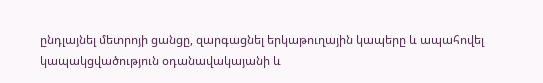ընդլայնել մետրոյի ցանցը, զարգացնել երկաթուղային կապերը և ապահովել կապակցվածություն օդանավակայանի և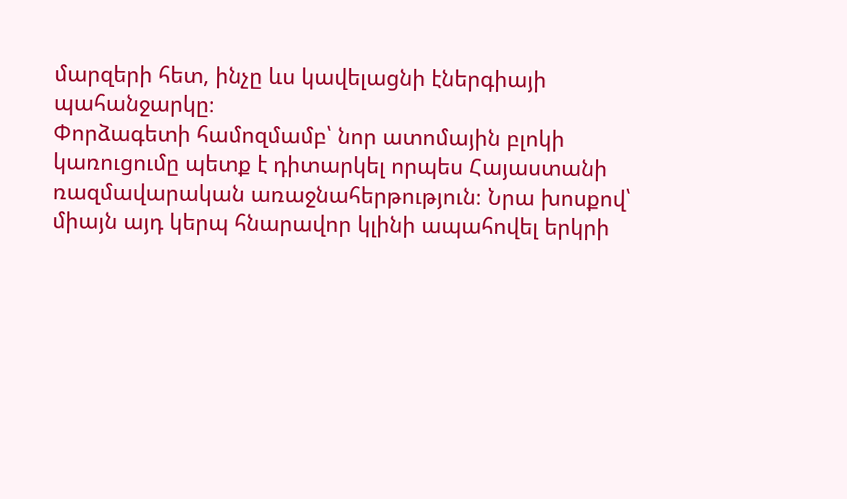մարզերի հետ, ինչը ևս կավելացնի էներգիայի պահանջարկը։
Փորձագետի համոզմամբ՝ նոր ատոմային բլոկի կառուցումը պետք է դիտարկել որպես Հայաստանի ռազմավարական առաջնահերթություն։ Նրա խոսքով՝ միայն այդ կերպ հնարավոր կլինի ապահովել երկրի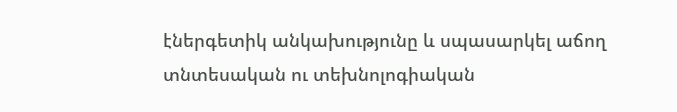էներգետիկ անկախությունը և սպասարկել աճող տնտեսական ու տեխնոլոգիական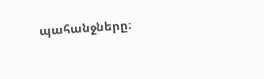պահանջները։